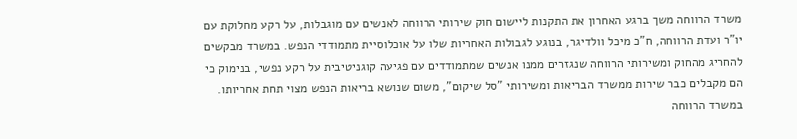משרד הרווחה משך ברגע האחרון את התקנות ליישום חוק שירותי הרווחה לאנשים עם מוגבלות, על רקע מחלוקת עם יו"ר ועדת הרווחה, ח"כ מיכל וולדיגר, בנוגע לגבולות האחריות שלו על אוכלוסיית מתמודדי הנפש. במשרד מבקשים להחריג מהחוק ומשירותי הרווחה שנגזרים ממנו אנשים שמתמודדים עם פגיעה קוגניטיבית על רקע נפשי, בנימוק כי הם מקבלים כבר שירות ממשרד הבריאות ומשירותי "סל שיקום", משום שנושא בריאות הנפש מצוי תחת אחריותו.
במשרד הרווחה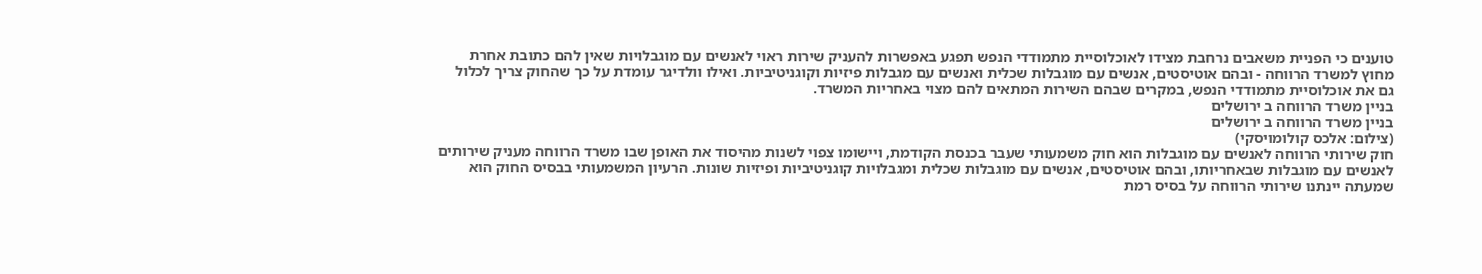טוענים כי הפניית משאבים נרחבת מצידו לאוכלוסיית מתמודדי הנפש תפגע באפשרות להעניק שירות ראוי לאנשים עם מוגבלויות שאין להם כתובת אחרת מחוץ למשרד הרווחה - ובהם אוטיסטים, אנשים עם מוגבלות שכלית ואנשים עם מגבלות פיזיות וקוגניטיביות. ואילו וולדיגר עומדת על כך שהחוק צריך לכלול גם את אוכלוסיית מתמודדי הנפש, במקרים שבהם השירות המתאים להם מצוי באחריות המשרד.
בניין משרד הרווחה ב ירושלים
בניין משרד הרווחה ב ירושלים
(צילום: אלכס קולומויסקי)
חוק שירותי הרווחה לאנשים עם מוגבלות הוא חוק משמעותי שעבר בכנסת הקודמת, ויישומו צפוי לשנות מהיסוד את האופן שבו משרד הרווחה מעניק שירותים לאנשים עם מוגבלות שבאחריותו, ובהם אוטיסטים, אנשים עם מוגבלות שכלית ומגבלויות קוגניטיביות ופיזיות שונות. הרעיון המשמעותי בבסיס החוק הוא שמעתה יינתנו שירותי הרווחה על בסיס רמת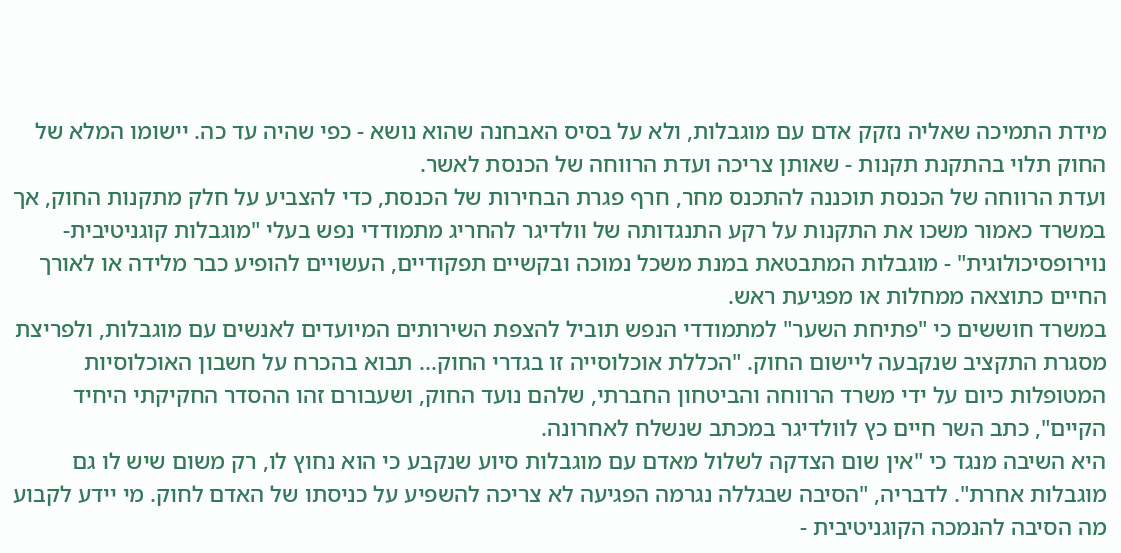מידת התמיכה שאליה נזקק אדם עם מוגבלות, ולא על בסיס האבחנה שהוא נושא - כפי שהיה עד כה. יישומו המלא של החוק תלוי בהתקנת תקנות - שאותן צריכה ועדת הרווחה של הכנסת לאשר.
ועדת הרווחה של הכנסת תוכננה להתכנס מחר, חרף פגרת הבחירות של הכנסת, כדי להצביע על חלק מתקנות החוק, אך במשרד כאמור משכו את התקנות על רקע התנגדותה של וולדיגר להחריג מתמודדי נפש בעלי "מוגבלות קוגניטיבית-נוירופסיכולוגית" - מוגבלות המתבטאת במנת משכל נמוכה ובקשיים תפקודיים, העשויים להופיע כבר מלידה או לאורך החיים כתוצאה ממחלות או מפגיעת ראש.
במשרד חוששים כי "פתיחת השער" למתמודדי הנפש תוביל להצפת השירותים המיועדים לאנשים עם מוגבלות, ולפריצת מסגרת התקציב שנקבעה ליישום החוק. "הכללת אוכלוסייה זו בגדרי החוק... תבוא בהכרח על חשבון האוכלוסיות המטופלות כיום על ידי משרד הרווחה והביטחון החברתי, שלהם נועד החוק, ושעבורם זהו ההסדר החקיקתי היחיד הקיים", כתב השר חיים כץ לוולדיגר במכתב שנשלח לאחרונה.
היא השיבה מנגד כי "אין שום הצדקה לשלול מאדם עם מוגבלות סיוע שנקבע כי הוא נחוץ לו, רק משום שיש לו גם מוגבלות אחרת". לדבריה, "הסיבה שבגללה נגרמה הפגיעה לא צריכה להשפיע על כניסתו של האדם לחוק. מי יידע לקבוע מה הסיבה להנמכה הקוגניטיבית -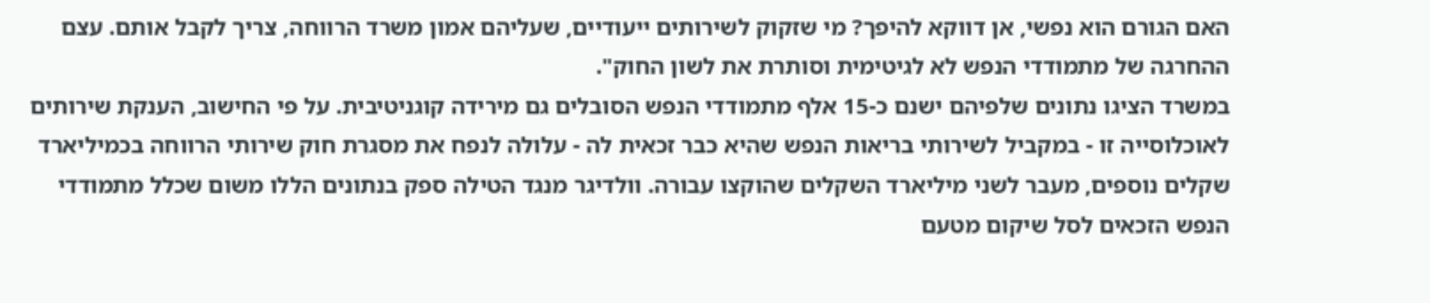האם הגורם הוא נפשי, אן דווקא להיפך? מי שזקוק לשירותים ייעודיים, שעליהם אמון משרד הרווחה, צריך לקבל אותם. עצם ההחרגה של מתמודדי הנפש לא לגיטימית וסותרת את לשון החוק".
במשרד הציגו נתונים שלפיהם ישנם כ-15 אלף מתמודדי הנפש הסובלים גם מירידה קוגניטיבית. על פי החישוב, הענקת שירותים לאוכלוסייה זו - במקביל לשירותי בריאות הנפש שהיא כבר זכאית לה - עלולה לנפח את מסגרת חוק שירותי הרווחה בכמיליארד שקלים נוספים, מעבר לשני מיליארד השקלים שהוקצו עבורה. וולדיגר מנגד הטילה ספק בנתונים הללו משום שכלל מתמודדי הנפש הזכאים לסל שיקום מטעם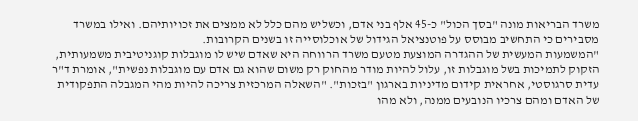משרד הבריאות מונה "בסך הכול" כ-45 אלף בני אדם, וכשליש מהם כלל לא ממצים את זכויותיהם. ואילו במשרד מסבירים כי התחשיב מבוסס על פוטנציאל הגידול של אוכלוסייה זו בשנים הקרובות.
"המשמעות המעשית של ההגדרה המוצעת מטעם משרד הרווחה היא שאדם שיש לו מוגבלות קוגניטיבית משמעותית, הזקוק לתמיכות בשל מוגבלות זו, עלול להיות מודר מהחוק רק משום שהוא גם אדם עם מוגבלות נפשית", אומרת ד"ר עדית סרגוסטי, אחראית קידום מדיניות בארגון "בזכות". "השאלה המרכזית צריכה להיות מהי המגבלה התפקודית של האדם ומהם צרכיו הנובעים ממנה, ולא מהו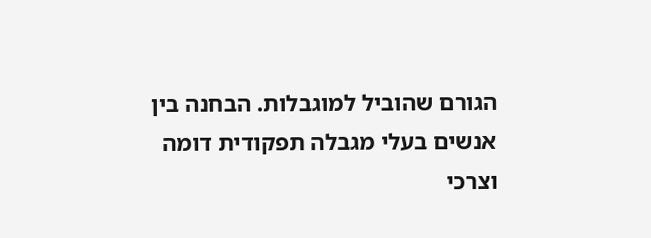הגורם שהוביל למוגבלות. הבחנה בין אנשים בעלי מגבלה תפקודית דומה וצרכי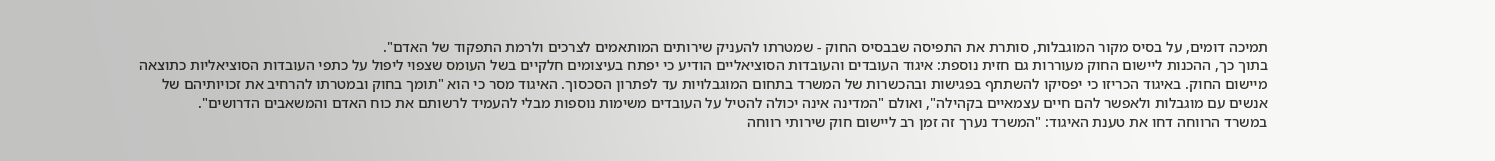תמיכה דומים, על בסיס מקור המוגבלות, סותרת את התפיסה שבבסיס החוק - שמטרתו להעניק שירותים המותאמים לצרכים ולרמת התפקוד של האדם".
בתוך כך, ההכנות ליישום החוק מעוררות גם חזית נוספת: איגוד העובדים והעובדות הסוציאליים הודיע כי יפתח בעיצומים חלקיים בשל העומס שצפוי ליפול על כתפי העובדות הסוציאליות כתוצאה מיישום החוק. באיגוד הכריזו כי יפסיקו להשתתף בפגישות ובהכשרות של המשרד בתחום המוגבלויות עד לפתרון הסכסוך. האיגוד מסר כי הוא "תומך בחוק ובמטרתו להרחיב את זכויותיהם של אנשים עם מוגבלות ולאפשר להם חיים עצמאיים בקהילה", ואולם "המדינה אינה יכולה להטיל על העובדים משימות נוספות מבלי להעמיד לרשותם את כוח האדם והמשאבים הדרושים".
במשרד הרווחה דחו את טענת האיגוד: "המשרד נערך זה זמן רב ליישום חוק שירותי רווחה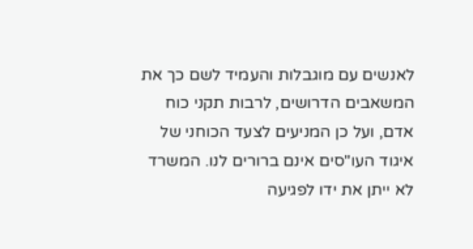לאנשים עם מוגבלות והעמיד לשם כך את המשאבים הדרושים, לרבות תקני כוח אדם, ועל כן המניעים לצעד הכוחני של איגוד העו"סים אינם ברורים לנו. המשרד לא ייתן את ידו לפגיעה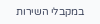במקבלי השירות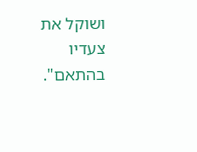ושוקל את צעדיו בהתאם".